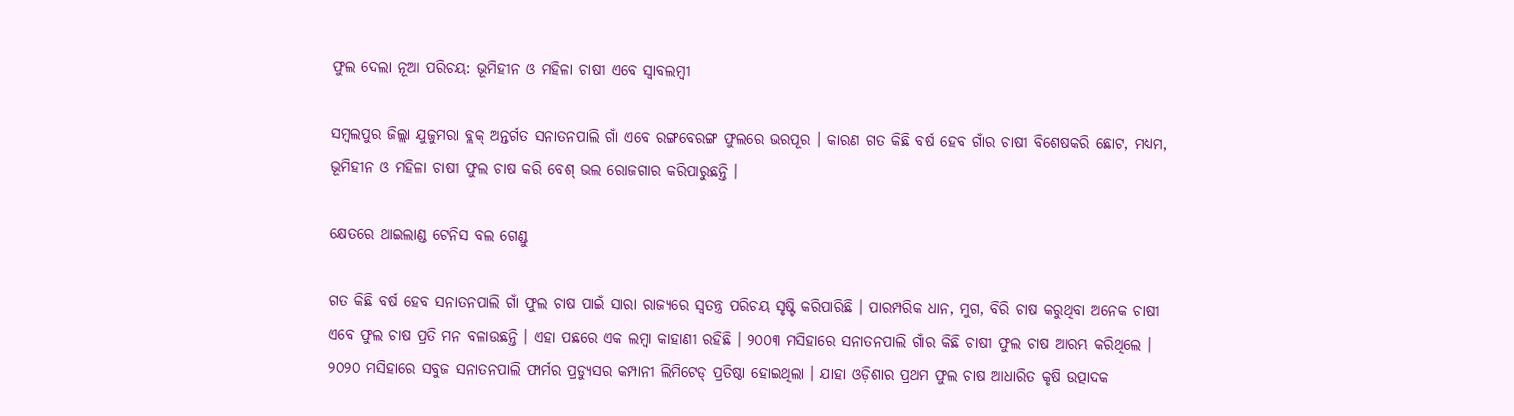ଫୁଲ ଦେଲା ନୂଆ ପରିଚୟ: ଭୂମିହୀନ ଓ ମହିଳା ଚାଷୀ ଏବେ ସ୍ୱାବଲମ୍ବୀ

ସମ୍ବଲପୁର ଜିଲ୍ଲା ଯୁଜୁମରା ବ୍ଲକ୍ ଅନ୍ତର୍ଗତ ସନାତନପାଲି ଗାଁ ଏବେ ରଙ୍ଗବେରଙ୍ଗ ଫୁଲରେ ଭରପୂର । କାରଣ ଗତ କିଛି ବର୍ଷ ହେବ ଗାଁର ଚାଷୀ ବିଶେଷକରି ଛୋଟ, ମଧ୍ୟମ, ଭୂମିହୀନ ଓ ମହିଳା ଚାଷୀ ଫୁଲ ଚାଷ କରି ବେଶ୍ ଭଲ ରୋଜଗାର କରିପାରୁଛନ୍ତି ।

କ୍ଷେତରେ ଥାଇଲାଣ୍ଡ ଟେନିସ ବଲ ଗେଣ୍ଡୁ

ଗତ କିଛି ବର୍ଷ ହେବ ସନାତନପାଲି ଗାଁ ଫୁଲ ଚାଷ ପାଇଁ ସାରା ରାଜ୍ୟରେ ସ୍ବତନ୍ତ୍ର ପରିଚୟ ସୃଷ୍ଟି କରିପାରିଛି । ପାରମ୍ପରିକ ଧାନ, ମୁଗ, ବିରି ଚାଷ କରୁଥିବା ଅନେକ ଚାଷୀ ଏବେ ଫୁଲ ଚାଷ ପ୍ରତି ମନ ବଳାଉଛନ୍ତି । ଏହା ପଛରେ ଏକ ଲମ୍ବା କାହାଣୀ ରହିଛି । ୨୦୦୩ ମସିହାରେ ସନାତନପାଲି ଗାଁର କିଛି ଚାଷୀ ଫୁଲ ଚାଷ ଆରମ୍ଭ କରିଥିଲେ । ୨୦୨୦ ମସିହାରେ ସବୁଜ ସନାତନପାଲି ଫାର୍ମର ପ୍ରଡ୍ୟୁସର କମ୍ପାନୀ ଲିମିଟେଡ୍ ପ୍ରତିଷ୍ଠା ହୋଇଥିଲା । ଯାହା ଓଡ଼ିଶାର ପ୍ରଥମ ଫୁଲ ଚାଷ ଆଧାରିତ କୃଷି ଉତ୍ପାଦକ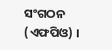ସଂଗଠନ (ଏଫପିଓ) ।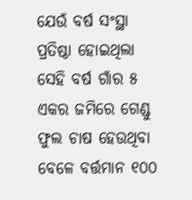ଯେଉଁ ବର୍ଷ ସଂସ୍ଥା ପ୍ରତିଷ୍ଠା ହୋଇଥିଲା ସେହି ବର୍ଷ ଗାଁର ୫ ଏକର ଜମିରେ ଗେଣ୍ଡୁ ଫୁଲ ଚାଷ ହେଉଥିବା ବେଳେ ବର୍ତ୍ତମାନ ୧୦୦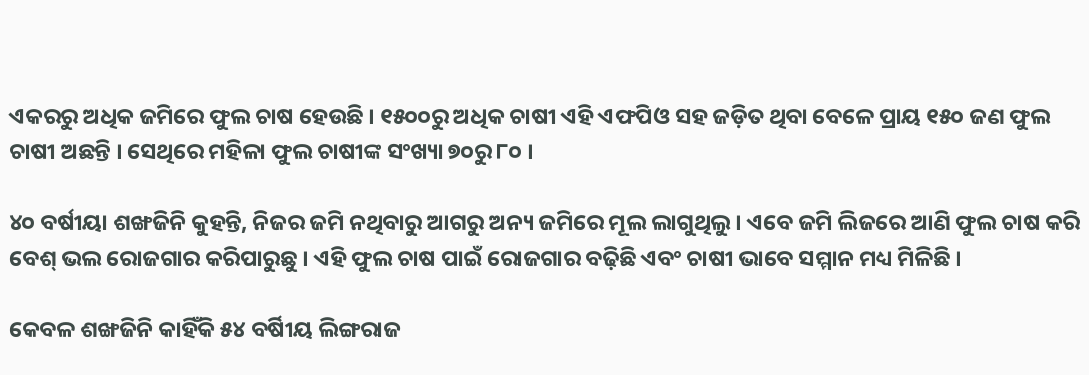ଏକରରୁ ଅଧିକ ଜମିରେ ଫୁଲ ଚାଷ ହେଉଛି । ୧୫୦୦ରୁ ଅଧିକ ଚାଷୀ ଏହି ଏଫପିଓ ସହ ଜଡ଼ିତ ଥିବା ବେଳେ ପ୍ରାୟ ୧୫୦ ଜଣ ଫୁଲ ଚାଷୀ ଅଛନ୍ତି । ସେଥିରେ ମହିଳା ଫୁଲ ଚାଷୀଙ୍କ ସଂଖ୍ୟା ୭୦ରୁ ୮୦ ।

୪୦ ବର୍ଷୀୟା ଶଙ୍ଖଜିନି କୁହନ୍ତି, ନିଜର ଜମି ନଥିବାରୁ ଆଗରୁ ଅନ୍ୟ ଜମିରେ ମୂଲ ଲାଗୁଥିଲୁ । ଏବେ ଜମି ଲିଜରେ ଆଣି ଫୁଲ ଚାଷ କରି ବେଶ୍ ଭଲ ରୋଜଗାର କରିପାରୁଛୁ । ଏହି ଫୁଲ ଚାଷ ପାଇଁ ରୋଜଗାର ବଢ଼ିଛି ଏବଂ ଚାଷୀ ଭାବେ ସମ୍ମାନ ମଧ୍ୟ ମିଳିଛି ।

କେବଳ ଶଙ୍ଖଜିନି କାହିଁକି ୫୪ ବର୍ଷିୀୟ ଲିଙ୍ଗରାଜ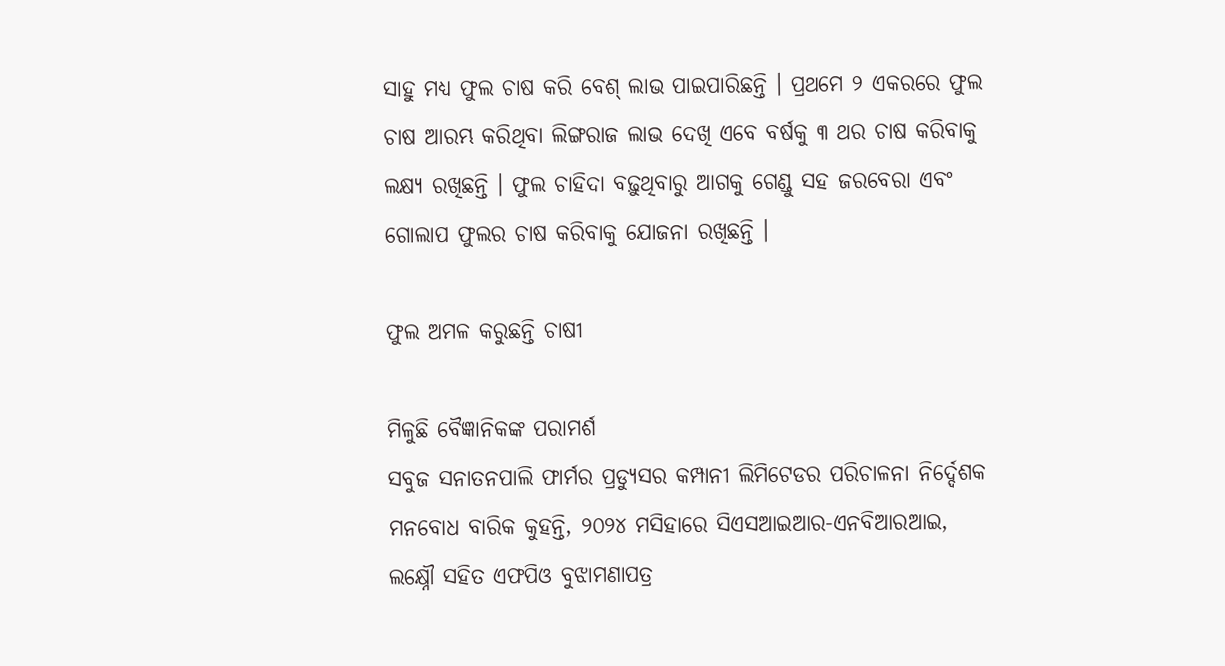ସାହୁ ମଧ୍ୟ ଫୁଲ ଚାଷ କରି ବେଶ୍ ଲାଭ ପାଇପାରିଛନ୍ତି । ପ୍ରଥମେ ୨ ଏକରରେ ଫୁଲ ଚାଷ ଆରମ୍ଭ କରିଥିବା ଲିଙ୍ଗରାଜ ଲାଭ ଦେଖି ଏବେ ବର୍ଷକୁ ୩ ଥର ଚାଷ କରିବାକୁ ଲକ୍ଷ୍ୟ ରଖିଛନ୍ତି । ଫୁଲ ଚାହିଦା ବଢ଼ୁଥିବାରୁ ଆଗକୁ ଗେଣ୍ଡୁ ସହ ଜରବେରା ଏବଂ ଗୋଲାପ ଫୁଲର ଚାଷ କରିବାକୁ ଯୋଜନା ରଖିଛନ୍ତି ।

ଫୁଲ ଅମଳ କରୁଛନ୍ତି ଚାଷୀ

ମିଳୁଛି ବୈଜ୍ଞାନିକଙ୍କ ପରାମର୍ଶ
ସବୁଜ ସନାତନପାଲି ଫାର୍ମର ପ୍ରଡ୍ୟୁସର କମ୍ପାନୀ ଲିମିଟେଡର ପରିଚାଳନା ନିର୍ଦ୍ଦେଶକ ମନବୋଧ ବାରିକ କୁହନ୍ତି, ୨୦୨୪ ମସିହାରେ ସିଏସଆଇଆର-ଏନବିଆରଆଇ, ଲକ୍ଷ୍ନୌ ସହିତ ଏଫପିଓ ବୁଝାମଣାପତ୍ର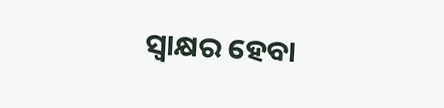ସ୍ବାକ୍ଷର ହେବା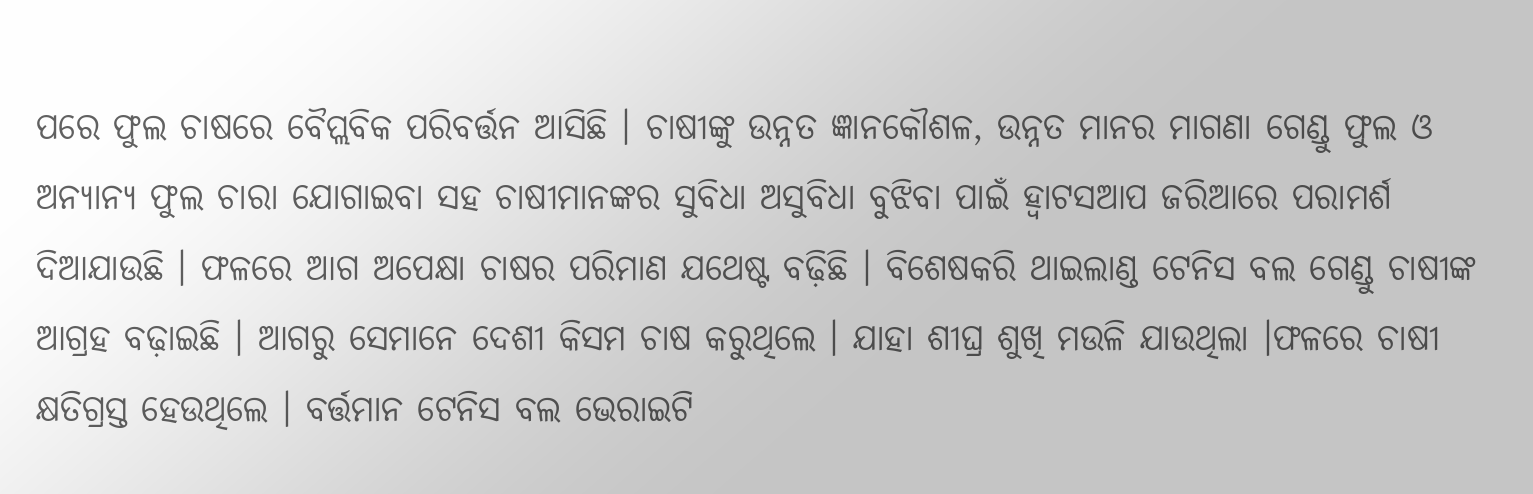ପରେ ଫୁଲ ଚାଷରେ ବୈପ୍ଲବିକ ପରିବର୍ତ୍ତନ ଆସିଛି । ଚାଷୀଙ୍କୁ ଉନ୍ନତ ଜ୍ଞାନକୌଶଳ, ଉନ୍ନତ ମାନର ମାଗଣା ଗେଣ୍ଡୁ ଫୁଲ ଓ ଅନ୍ୟାନ୍ୟ ଫୁଲ ଚାରା ଯୋଗାଇବା ସହ ଚାଷୀମାନଙ୍କର ସୁବିଧା ଅସୁବିଧା ବୁଝିବା ପାଇଁ ହ୍ବାଟସଆପ ଜରିଆରେ ପରାମର୍ଶ ଦିଆଯାଉଛି । ଫଳରେ ଆଗ ଅପେକ୍ଷା ଚାଷର ପରିମାଣ ଯଥେଷ୍ଟ ବଢ଼ିଛି । ବିଶେଷକରି ଥାଇଲାଣ୍ଡ ଟେନିସ ବଲ ଗେଣ୍ଡୁ ଚାଷୀଙ୍କ ଆଗ୍ରହ ବଢ଼ାଇଛି । ଆଗରୁ ସେମାନେ ଦେଶୀ କିସମ ଚାଷ କରୁଥିଲେ । ଯାହା ଶୀଘ୍ର ଶୁଖି ମଉଳି ଯାଉଥିଲା ।ଫଳରେ ଚାଷୀ କ୍ଷତିଗ୍ରସ୍ତ ହେଉଥିଲେ । ବର୍ତ୍ତମାନ ଟେନିସ ବଲ ଭେରାଇଟି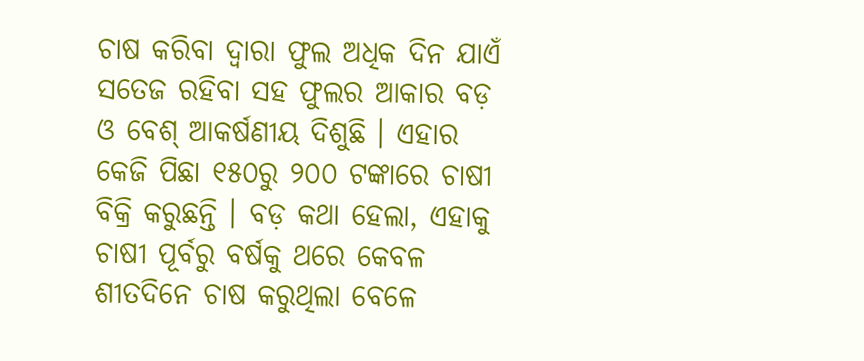ଚାଷ କରିବା ଦ୍ୱାରା ଫୁଲ ଅଧିକ ଦିନ ଯାଏଁ ସତେଜ ରହିବା ସହ ଫୁଲର ଆକାର ବଡ଼ ଓ ବେଶ୍ ଆକର୍ଷଣୀୟ ଦିଶୁଛି । ଏହାର କେଜି ପିଛା ୧୫୦ରୁ ୨୦୦ ଟଙ୍କାରେ ଚାଷୀ ବିକ୍ରି କରୁଛନ୍ତି । ବଡ଼ କଥା ହେଲା, ଏହାକୁ ଚାଷୀ ପୂର୍ବରୁ ବର୍ଷକୁ ଥରେ କେବଳ ଶୀତଦିନେ ଚାଷ କରୁଥିଲା ବେଳେ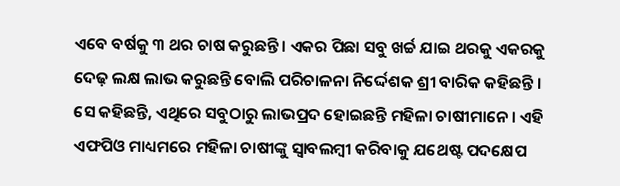ଏବେ ବର୍ଷକୁ ୩ ଥର ଚାଷ କରୁଛନ୍ତି । ଏକର ପିଛା ସବୁ ଖର୍ଚ୍ଚ ଯାଇ ଥରକୁ ଏକରକୁ ଦେଢ଼ ଲକ୍ଷ ଲାଭ କରୁଛନ୍ତି ବୋଲି ପରିଚାଳନା ନିର୍ଦ୍ଦେଶକ ଶ୍ରୀ ବାରିକ କହିଛନ୍ତି । ସେ କହିଛନ୍ତି, ଏଥିରେ ସବୁଠାରୁ ଲାଭପ୍ରଦ ହୋଇଛନ୍ତି ମହିଳା ଚାଷୀମାନେ । ଏହି ଏଫପିଓ ମାଧ୍ୟମରେ ମହିଳା ଚାଷୀଙ୍କୁ ସ୍ବାବଲମ୍ବୀ କରିବାକୁ ଯଥେଷ୍ଟ ପଦକ୍ଷେପ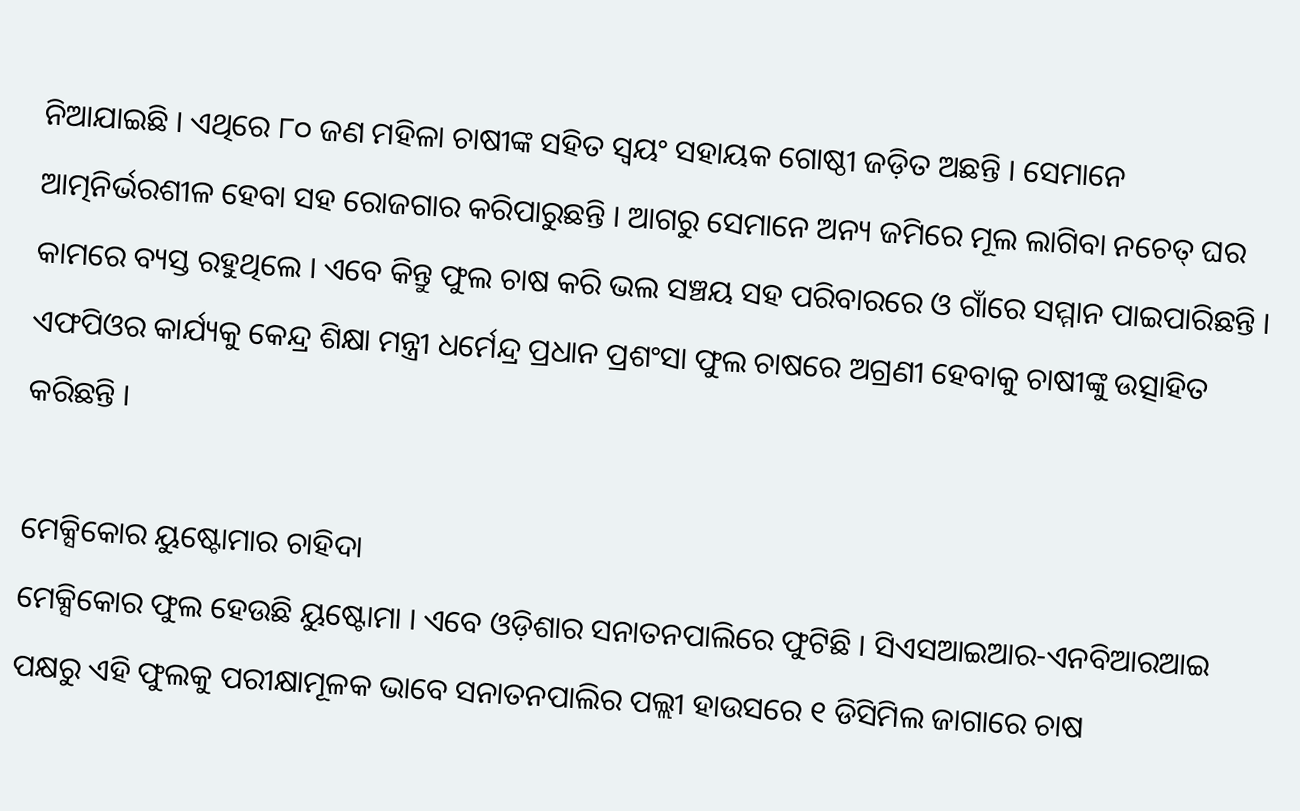ନିଆଯାଇଛି । ଏଥିରେ ୮୦ ଜଣ ମହିଳା ଚାଷୀଙ୍କ ସହିତ ସ୍ବୟଂ ସହାୟକ ଗୋଷ୍ଠୀ ଜଡ଼ିତ ଅଛନ୍ତି । ସେମାନେ ଆତ୍ମନିର୍ଭରଶୀଳ ହେବା ସହ ରୋଜଗାର କରିପାରୁଛନ୍ତି । ଆଗରୁ ସେମାନେ ଅନ୍ୟ ଜମିରେ ମୂଲ ଲାଗିବା ନଚେତ୍ ଘର କାମରେ ବ୍ୟସ୍ତ ରହୁଥିଲେ । ଏବେ କିନ୍ତୁ ଫୁଲ ଚାଷ କରି ଭଲ ସଞ୍ଚୟ ସହ ପରିବାରରେ ଓ ଗାଁରେ ସମ୍ମାନ ପାଇପାରିଛନ୍ତି । ଏଫପିଓର କାର୍ଯ୍ୟକୁ କେନ୍ଦ୍ର ଶିକ୍ଷା ମନ୍ତ୍ରୀ ଧର୍ମେନ୍ଦ୍ର ପ୍ରଧାନ ପ୍ରଶଂସା ଫୁଲ ଚାଷରେ ଅଗ୍ରଣୀ ହେବାକୁ ଚାଷୀଙ୍କୁ ଉତ୍ସାହିତ କରିଛନ୍ତି ।

ମେକ୍ସିକୋର ୟୁଷ୍ଟୋମାର ଚାହିଦା
ମେକ୍ସିକୋର ଫୁଲ ହେଉଛି ୟୁଷ୍ଟୋମା । ଏବେ ଓଡ଼ିଶାର ସନାତନପାଲିରେ ଫୁଟିଛି । ସିଏସଆଇଆର-ଏନବିଆରଆଇ ପକ୍ଷରୁ ଏହି ଫୁଲକୁ ପରୀକ୍ଷାମୂଳକ ଭାବେ ସନାତନପାଲିର ପଲ୍ଲୀ ହାଉସରେ ୧ ଡିସିମିଲ ଜାଗାରେ ଚାଷ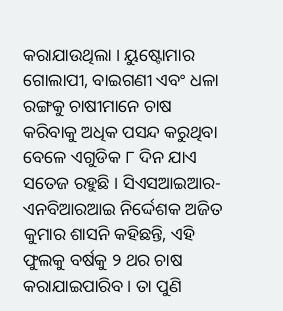କରାଯାଉଥିଲା । ୟୁଷ୍ଟୋମାର ଗୋଲାପୀ, ବାଇଗଣୀ ଏବଂ ଧଳା ରଙ୍ଗକୁ ଚାଷୀମାନେ ଚାଷ କରିବାକୁ ଅଧିକ ପସନ୍ଦ କରୁଥିବା ବେଳେ ଏଗୁଡିକ ୮ ଦିନ ଯାଏ ସତେଜ ରହୁଛି । ସିଏସଆଇଆର- ଏନବିଆରଆଇ ନିର୍ଦ୍ଦେଶକ ଅଜିତ କୁମାର ଶାସନି କହିଛନ୍ତି, ଏହି ଫୁଲକୁ ବର୍ଷକୁ ୨ ଥର ଚାଷ କରାଯାଇପାରିବ । ତା ପୁଣି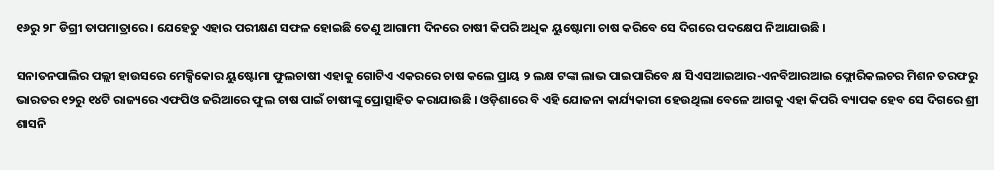୧୬ରୁ ୨୮ ଡିଗ୍ରୀ ତାପମାତ୍ରାରେ । ଯେହେତୁ ଏହାର ପରୀକ୍ଷଣ ସଫଳ ହୋଇଛି ତେଣୁ ଆଗାମୀ ଦିନରେ ଚାଷୀ କିପରି ଅଧିକ ୟୁଷ୍ଟୋମା ଚାଷ କରିବେ ସେ ଦିଗରେ ପଦକ୍ଷେପ ନିଆଯାଉଛି ।

ସନାତନପାଲିର ପଲ୍ଲୀ ହାଉସରେ ମେକ୍ସିକୋର ୟୁଷ୍ଟୋମା ଫୁଲଚାଷୀ ଏହାକୁ ଗୋଟିଏ ଏକରରେ ଚାଷ କଲେ ପ୍ରାୟ ୨ ଲକ୍ଷ ଟଙ୍କା ଲାଭ ପାଇପାରିବେ କ୍ଷ ସିଏସଆଇଆର-ଏନବିଆରଆଇ ଫ୍ଲୋରିକଲଚର ମିଶନ ତରଫରୁ ଭାରତର ୧୨ରୁ ୧୪ଟି ରାଜ୍ୟରେ ଏଫପିଓ ଜରିଆରେ ଫୁଲ ଚାଷ ପାଇଁ ଚାଷୀଙ୍କୁ ପ୍ରୋତ୍ସାହିତ କରାଯାଉଛି । ଓଡ଼ିଶାରେ ବି ଏହି ଯୋଜନା କାର୍ଯ୍ୟକାରୀ ହେଉଥିଲା ବେଳେ ଆଗକୁ ଏହା କିପରି ବ୍ୟାପକ ହେବ ସେ ଦିଗରେ ଶ୍ରୀ ଶାସନି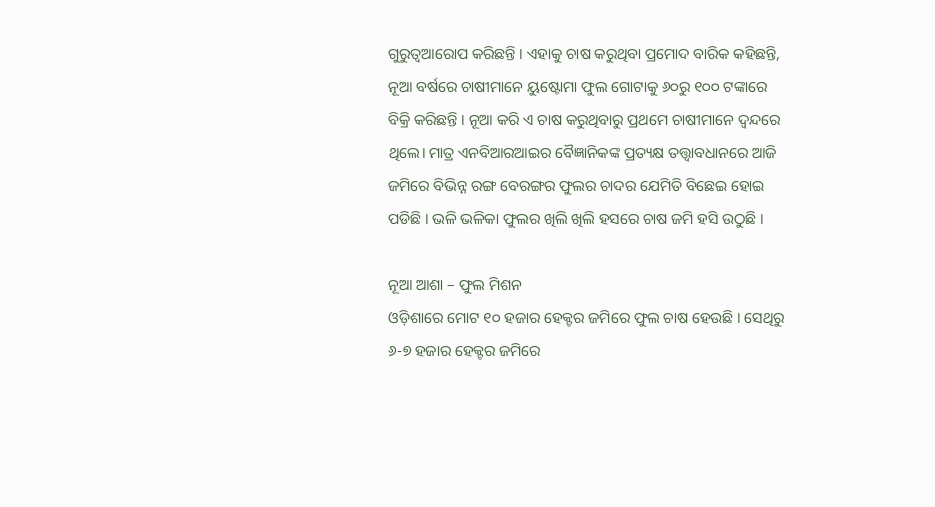ଗୁରୁତ୍ୱଆରୋପ କରିଛନ୍ତି । ଏହାକୁ ଚାଷ କରୁଥିବା ପ୍ରମୋଦ ବାରିକ କହିଛନ୍ତି, ନୂଆ ବର୍ଷରେ ଚାଷୀମାନେ ୟୁଷ୍ଟୋମା ଫୁଲ ଗୋଟାକୁ ୬୦ରୁ ୧୦୦ ଟଙ୍କାରେ ବିକ୍ରି କରିଛନ୍ତି । ନୂଆ କରି ଏ ଚାଷ କରୁଥିବାରୁ ପ୍ରଥମେ ଚାଷୀମାନେ ଦ୍ୱନ୍ଦରେ ଥିଲେ। ମାତ୍ର ଏନବିଆରଆଇର ବୈଜ୍ଞାନିକଙ୍କ ପ୍ରତ୍ୟକ୍ଷ ତତ୍ତ୍ୱାବଧାନରେ ଆଜି ଜମିରେ ବିଭିନ୍ନ ରଙ୍ଗ ବେରଙ୍ଗର ଫୁଲର ଚାଦର ଯେମିତି ବିଛେଇ ହୋଇ ପଡିଛି । ଭଳି ଭଳିକା ଫୁଲର ଖିଲି ଖିଲି ହସରେ ଚାଷ ଜମି ହସି ଉଠୁଛି ।

ନୂଆ ଆଶା – ଫୁଲ ମିଶନ
ଓଡ଼ିଶାରେ ମୋଟ ୧୦ ହଜାର ହେକ୍ଟର ଜମିରେ ଫୁଲ ଚାଷ ହେଉଛି । ସେଥିରୁ ୬-୭ ହଜାର ହେକ୍ଟର ଜମିରେ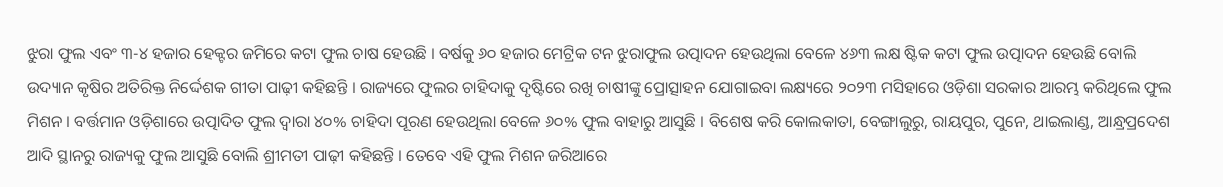ଝୁରା ଫୁଲ ଏବଂ ୩-୪ ହଜାର ହେକ୍ଟର ଜମିରେ କଟା ଫୁଲ ଚାଷ ହେଉଛି । ବର୍ଷକୁ ୬୦ ହଜାର ମେଟ୍ରିକ ଟନ ଝୁରାଫୁଲ ଉତ୍ପାଦନ ହେଉଥିଲା ବେଳେ ୪୬୩ ଲକ୍ଷ ଷ୍ଟିକ କଟା ଫୁଲ ଉତ୍ପାଦନ ହେଉଛି ବୋଲି ଉଦ୍ୟାନ କୃଷିର ଅତିରିକ୍ତ ନିର୍ଦ୍ଦେଶକ ଗୀତା ପାଢ଼ୀ କହିଛନ୍ତି । ରାଜ୍ୟରେ ଫୁଲର ଚାହିଦାକୁ ଦୃଷ୍ଟିରେ ରଖି ଚାଷୀଙ୍କୁ ପ୍ରୋତ୍ସାହନ ଯୋଗାଇବା ଲକ୍ଷ୍ୟରେ ୨୦୨୩ ମସିହାରେ ଓଡ଼ିଶା ସରକାର ଆରମ୍ଭ କରିଥିଲେ ଫୁଲ ମିଶନ । ବର୍ତ୍ତମାନ ଓଡ଼ିଶାରେ ଉତ୍ପାଦିତ ଫୁଲ ଦ୍ବାରା ୪୦% ଚାହିଦା ପୂରଣ ହେଉଥିଲା ବେଳେ ୬୦% ଫୁଲ ବାହାରୁ ଆସୁଛି । ବିଶେଷ କରି କୋଲକାତା, ବେଙ୍ଗାଲୁରୁ, ରାୟପୁର, ପୁନେ, ଥାଇଲାଣ୍ଡ, ଆନ୍ଧ୍ରପ୍ରଦେଶ ଆଦି ସ୍ଥାନରୁ ରାଜ୍ୟକୁ ଫୁଲ ଆସୁଛି ବୋଲି ଶ୍ରୀମତୀ ପାଢ଼ୀ କହିଛନ୍ତି । ତେବେ ଏହି ଫୁଲ ମିଶନ ଜରିଆରେ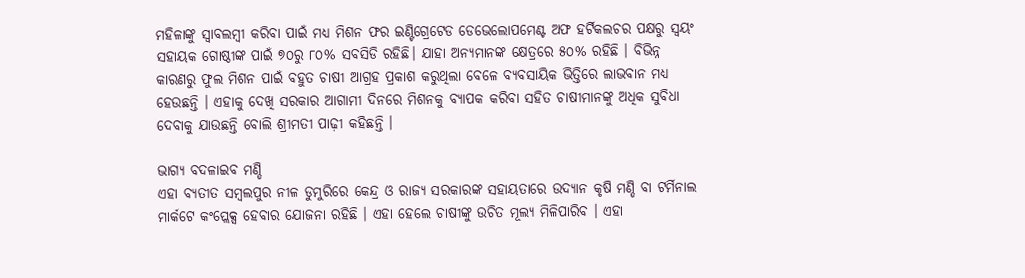ମହିଳାଙ୍କୁ ସ୍ବାବଲମ୍ବୀ କରିବା ପାଇଁ ମଧ୍ୟ ମିଶନ ଫର ଇଣ୍ଟିଗ୍ରେଟେଡ ଡେଭେଲୋପମେଣ୍ଟ ଅଫ ହର୍ଟିକଲଚର ପକ୍ଷରୁ ସ୍ବୟଂ ସହାୟକ ଗୋଷ୍ଠୀଙ୍କ ପାଇଁ ୭୦ରୁ ୮୦% ସବସିଡି ରହିଛି। ଯାହା ଅନ୍ୟମାନଙ୍କ କ୍ଷେତ୍ରରେ ୫୦% ରହିଛି । ବିଭିନ୍ନ କାରଣରୁ ଫୁଲ ମିଶନ ପାଇଁ ବହୁତ ଚାଷୀ ଆଗ୍ରହ ପ୍ରକାଶ କରୁଥିଲା ବେଳେ ବ୍ୟବସାୟିକ ଭିତ୍ତିରେ ଲାଭବାନ ମଧ୍ୟ ହେଉଛନ୍ତି । ଏହାକୁ ଦେଖି ସରକାର ଆଗାମୀ ଦିନରେ ମିଶନକୁ ବ୍ୟାପକ କରିବା ସହିତ ଚାଷୀମାନଙ୍କୁ ଅଧିକ ସୁବିଧା ଦେବାକୁ ଯାଉଛନ୍ତି ବୋଲି ଶ୍ରୀମତୀ ପାଢ଼ୀ କହିଛନ୍ତି ।

ଭାଗ୍ୟ ବଦଳାଇବ ମଣ୍ଡି
ଏହା ବ୍ୟତୀତ ସମ୍ବଲପୁର ନୀଳ ଡୁମୁରିରେ କେନ୍ଦ୍ର ଓ ରାଜ୍ୟ ସରକାରଙ୍କ ସହାୟତାରେ ଉଦ୍ୟାନ କୃଷି ମଣ୍ଡି ବା ଟର୍ମିନାଲ ମାର୍କଟେ କଂପ୍ଲେକ୍ସ ହେବାର ଯୋଜନା ରହିଛି । ଏହା ହେଲେ ଚାଷୀଙ୍କୁ ଉଚିତ ମୂଲ୍ୟ ମିଳିପାରିବ । ଏହା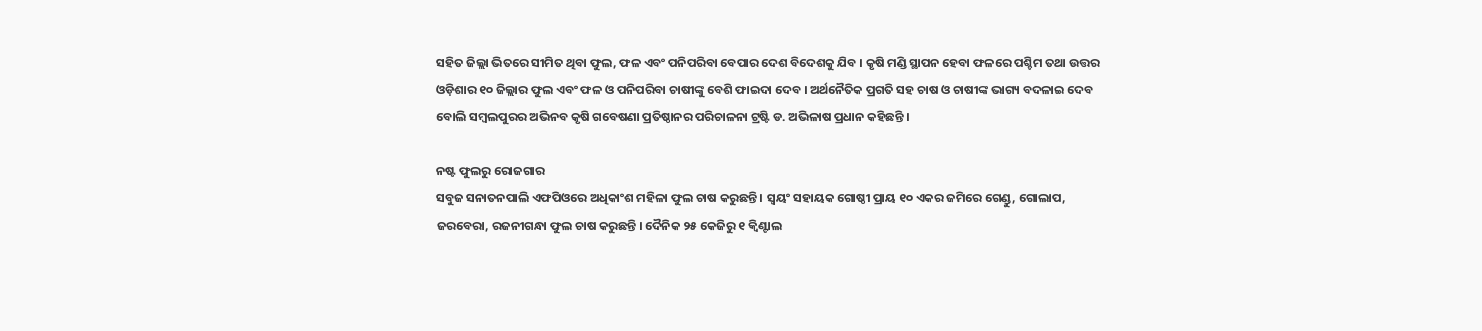ସହିତ ଜିଲ୍ଲା ଭିତରେ ସୀମିତ ଥିବା ଫୁଲ, ଫଳ ଏବଂ ପନିପରିବା ବେପାର ଦେଶ ବିଦେଶକୁ ଯିବ । କୃଷି ମଣ୍ଡି ସ୍ଥାପନ ହେବା ଫଳରେ ପଶ୍ଚିମ ତଥା ଉତ୍ତର ଓଡ଼ିଶାର ୧୦ ଜିଲ୍ଲାର ଫୁଲ ଏବଂ ଫଳ ଓ ପନିପରିବା ଚାଷୀଙ୍କୁ ବେଶି ଫାଇଦା ଦେବ । ଅର୍ଥନୈତିକ ପ୍ରଗତି ସହ ଚାଷ ଓ ଚାଷୀଙ୍କ ଭାଗ୍ୟ ବଦଳାଇ ଦେବ ବୋଲି ସମ୍ବଲପୁରର ଅଭିନବ କୃଷି ଗବେଷଣା ପ୍ରତିଷ୍ଠାନର ପରିଚାଳନା ଟ୍ରଷ୍ଟି ଡ. ଅଭିଳାଷ ପ୍ରଧାନ କହିଛନ୍ତି ।

ନଷ୍ଟ ଫୁଲରୁ ରୋଜଗାର
ସବୁଜ ସନାତନପାଲି ଏଫପିଓରେ ଅଧିକାଂଶ ମହିଳା ଫୁଲ ଚାଷ କରୁଛନ୍ତି । ସ୍ୱୟଂ ସହାୟକ ଗୋଷ୍ଠୀ ପ୍ରାୟ ୧୦ ଏକର ଜମିରେ ଗେଣ୍ଡୁ, ଗୋଲାପ, ଜରବେରା, ରଜନୀଗନ୍ଧା ଫୁଲ ଚାଷ କରୁଛନ୍ତି । ଦୈନିକ ୨୫ କେଜିରୁ ୧ କ୍ୱିଣ୍ଟାଲ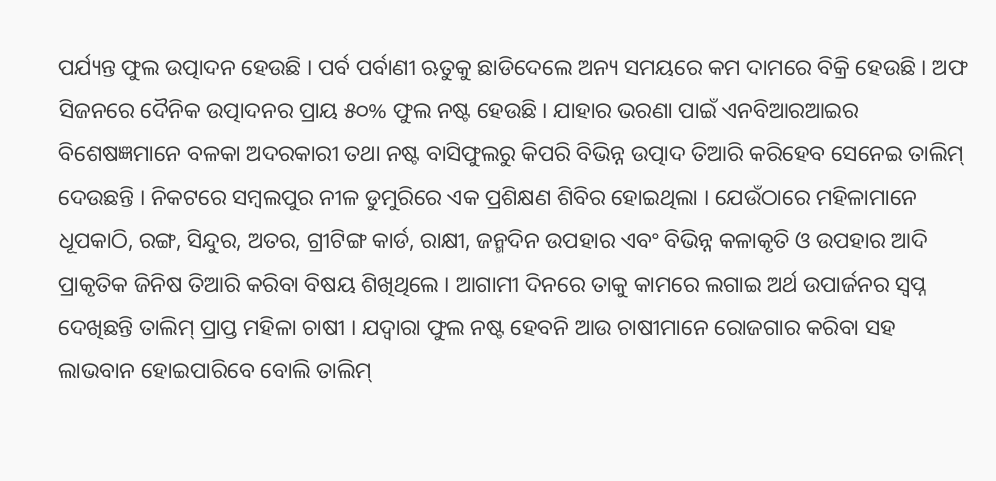ପର୍ଯ୍ୟନ୍ତ ଫୁଲ ଉତ୍ପାଦନ ହେଉଛି । ପର୍ବ ପର୍ବାଣୀ ଋତୁକୁ ଛାଡିଦେଲେ ଅନ୍ୟ ସମୟରେ କମ ଦାମରେ ବିକ୍ରି ହେଉଛି । ଅଫ ସିଜନରେ ଦୈନିକ ଉତ୍ପାଦନର ପ୍ରାୟ ୫୦% ଫୁଲ ନଷ୍ଟ ହେଉଛି । ଯାହାର ଭରଣା ପାଇଁ ଏନବିଆରଆଇର ବିଶେଷଜ୍ଞମାନେ ବଳକା ଅଦରକାରୀ ତଥା ନଷ୍ଟ ବାସିଫୁଲରୁ କିପରି ବିଭିନ୍ନ ଉତ୍ପାଦ ତିଆରି କରିହେବ ସେନେଇ ତାଲିମ୍ ଦେଉଛନ୍ତି । ନିକଟରେ ସମ୍ବଲପୁର ନୀଳ ଡୁମୁରିରେ ଏକ ପ୍ରଶିକ୍ଷଣ ଶିବିର ହୋଇଥିଲା । ଯେଉଁଠାରେ ମହିଳାମାନେ ଧୂପକାଠି, ରଙ୍ଗ, ସିନ୍ଦୁର, ଅତର, ଗ୍ରୀଟିଙ୍ଗ କାର୍ଡ, ରାକ୍ଷୀ, ଜନ୍ମଦିନ ଉପହାର ଏବଂ ବିଭିନ୍ନ କଳାକୃତି ଓ ଉପହାର ଆଦି ପ୍ରାକୃତିକ ଜିନିଷ ତିଆରି କରିବା ବିଷୟ ଶିଖିଥିଲେ । ଆଗାମୀ ଦିନରେ ତାକୁ କାମରେ ଲଗାଇ ଅର୍ଥ ଉପାର୍ଜନର ସ୍ବପ୍ନ ଦେଖିଛନ୍ତି ତାଲିମ୍ ପ୍ରାପ୍ତ ମହିଳା ଚାଷୀ । ଯଦ୍ୱାରା ଫୁଲ ନଷ୍ଟ ହେବନି ଆଉ ଚାଷୀମାନେ ରୋଜଗାର କରିବା ସହ ଲାଭବାନ ହୋଇପାରିବେ ବୋଲି ତାଲିମ୍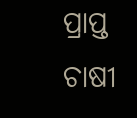ପ୍ରାପ୍ତ ଚାଷୀ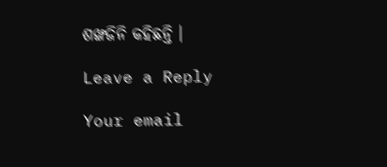ଶଙ୍ଖଜିନି କହିଛନ୍ତି ।

Leave a Reply

Your email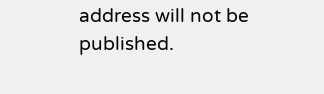address will not be published.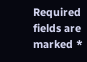Required fields are marked *